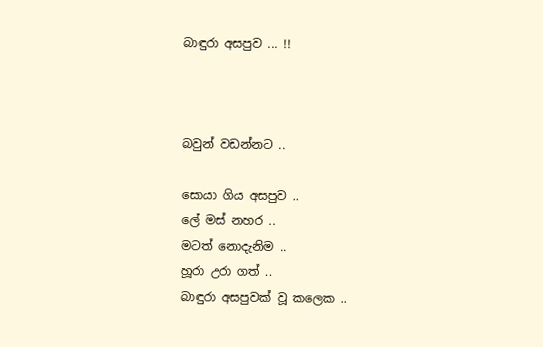බාඳුරා අසපුව ... !!



බවුන් වඩන්නට ..

සොයා ගිය අසපුව ..
ලේ මස් නහර ..
මටත් නොදැනිම ..
හූරා උරා ගත් ..
බාඳුරා අසපුවක් වූ කලෙක ..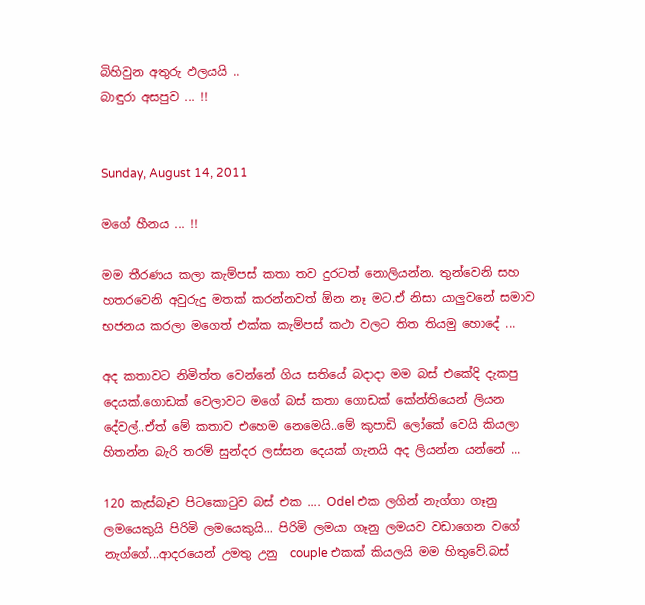බිහිවුන අතුරු ඵලයයි ..
බාඳුරා අසපුව ... !!


Sunday, August 14, 2011

මගේ හීනය ... !!

මම තීරණය කලා කැම්පස් කතා තව දුරටත් නොලියන්න. තුන්වෙනි සහ හතරවෙනි අවුරුදු මතක් කරන්නවත් ඕන නෑ මට.ඒ නිසා යාලුවනේ සමාව භජනය කරලා මගෙත් එක්ක කැම්පස් කථා වලට තිත තියමු හොදේ ...

අද කතාවට නිමිත්ත වෙන්නේ ගිය සතියේ බදාදා මම බස් එකේදි දැකපු දෙයක්.ගොඩක් වෙලාවට මගේ බස් කතා ගොඩක් කේන්තියෙන් ලියන දේවල්..ඒත් මේ කතාව එහෙම නෙමෙයි..මේ කුපාඩි ලෝකේ වෙයි කියලා හිතන්න බැරි තරම් සුන්දර ලස්සන දෙයක් ගැනයි අද ලියන්න යන්නේ ...

120 කැස්බෑව පිටකොටුව බස් එක .... Odel එක ලගින් නැග්ගා ගෑනු ලමයෙකුයි පිරිමි ලමයෙකුයි... පිරිමි ලමයා ගෑනු ලමයව වඩාගෙන වගේ නැග්ගේ...ආදරයෙන් උමතු උනු  couple එකක් කියලයි මම හිතුවේ.බස්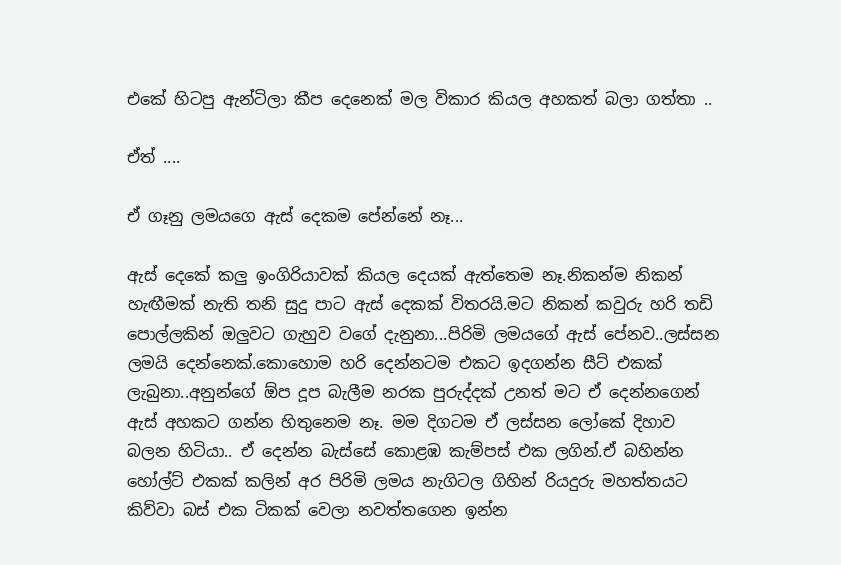එකේ හිටපු ඇන්ටිලා කීප දෙනෙක් මල විකාර කියල අහකත් බලා ගත්තා ..

ඒත් ....

ඒ ගෑනු ලමයගෙ ඇස් දෙකම පේන්නේ නෑ...

ඇස් දෙකේ කලු ඉංගිරියාවක් කියල දෙයක් ඇත්තෙම නෑ.නිකන්ම නිකන් හැඟීමක් නැති තනි සුදු පාට ඇස් දෙකක් විතරයි.මට නිකන් කවුරු හරි තඩි පොල්ලකින් ඔලුවට ගැහුව වගේ දැනුනා...පිරිමි ලමයගේ ඇස් පේනව..ලස්සන ලමයි දෙන්නෙක්.කොහොම හරි දෙන්නටම එකට ඉදගන්න සීට් එකක් ලැබුනා..අනුන්ගේ ඕප දූප බැලීම නරක පුරුද්දක් උනත් මට ඒ දෙන්නගෙන් ඇස් අහකට ගන්න හිතුනෙම නෑ. මම දිගටම ඒ ලස්සන ලෝකේ දිහාව බලන හිටියා.. ඒ දෙන්න බැස්සේ කොළඹ කැම්පස් එක ලගින්.ඒ බහින්න හෝල්ට් එකක් කලින් අර පිරිමි ලමය නැගිටල ගිහින් රියදුරු මහත්තයට කිව්වා බස් එක ටිකක් වෙලා නවත්තගෙන ඉන්න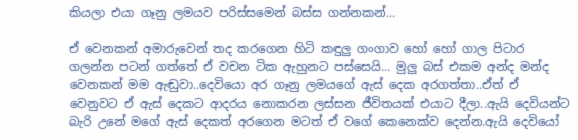කියලා එයා ගෑනු ලමයව පරිස්සමෙන් බස්ස ගන්නකන්...

ඒ වෙනකන් අමාරුවෙන් තද කරගෙන හිටි කඳුලු ගංගාව හෝ හෝ ගාල පිටාර ගලන්න පටන් ගත්තේ ඒ වචන ටික ඇහුනට පස්සෙයි... මුලු බස් එකම අන්ද මන්ද වෙනකන් මම ඇඬුවා..දෙවියො අර ගෑනු ලමයගේ ඇස් දෙක අරගත්තා..ඒත් ඒ වෙනුවට ඒ ඇස් දෙකට ආදරය නොකරන ලස්සන ජීවිතයක් එයාට දීලා..ඇයි දෙවියන්ට බැරි උනේ මගේ ඇස් දෙකත් අරගෙන මටත් ඒ වගේ කෙනෙක්ව දෙන්න.ඇයි දෙවියෝ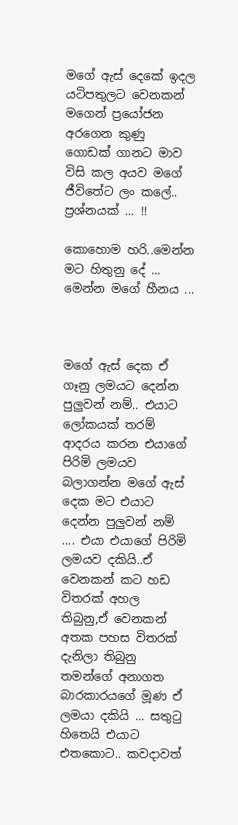මගේ ඇස් දෙකේ ඉදල යටිපතුලට වෙනකන් මගෙන් ප්‍රයෝජන අරගෙන කුණු ගොඩක් ගානට මාව විසි කල අයව මගේ ජීවිතේට ලං කලේ.. ප්‍රශ්නයක් ... !!

කොහොම හරි..මෙන්න මට හිතුනු දේ ... මෙන්න මගේ හීනය ...



මගේ ඇස් දෙක ඒ ගෑනු ලමයට දෙන්න පුලුවන් නම්.. එයාට ලෝකයක් තරම් ආදරය කරන එයාගේ පිරිමි ලමයව බලාගන්න මගේ ඇස් දෙක මට එයාට දෙන්න පුලුවන් නම් .... එයා එයාගේ පිරිමි ලමයව දකියි..ඒ වෙනකන් කට හඩ විතරක් අහල තිබුනු,ඒ වෙනකන් අතක පහස විතරක් දැනිලා තිබුනු තමන්ගේ අනාගත බාරකාරයගේ මූණ ඒ ලමයා දකියි ... සතුටු හිතෙයි එයාට එතකොට.. කවදාවත්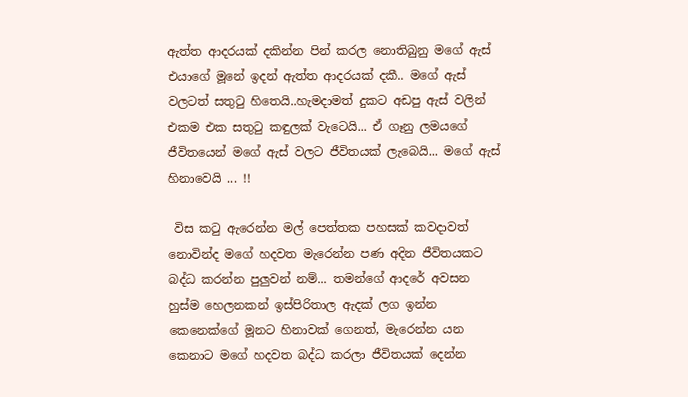ඇත්ත ආදරයක් දකින්න පින් කරල නොතිබුනු මගේ ඇස් එයාගේ මූනේ ඉදන් ඇත්ත ආදරයක් දකී.. මගේ ඇස් වලටත් සතුටු හිතෙයි..හැමදාමත් දුකට අඩපු ඇස් වලින් එකම එක සතුටු කඳුලක් වැටෙයි... ඒ ගෑනු ලමයගේ ජීවිතයෙන් මගේ ඇස් වලට ජීවිතයක් ලැබෙයි... මගේ ඇස් හිනාවෙයි ... !!

 විස කටු ඇරෙන්න මල් පෙත්තක පහසක් කවදාවත් නොවින්ද මගේ හදවත මැරෙන්න පණ අදින ජීවිතයකට බද්ධ කරන්න පුලුවන් නම්... තමන්ගේ ආදරේ අවසන හුස්ම හෙලනකන් ඉස්පිරිතාල ඇදක් ලග ඉන්න කෙනෙක්ගේ මූනට හිනාවක් ගෙනත්, මැරෙන්න යන කෙනාට මගේ හදවත බද්ධ කරලා ජීවිතයක් දෙන්න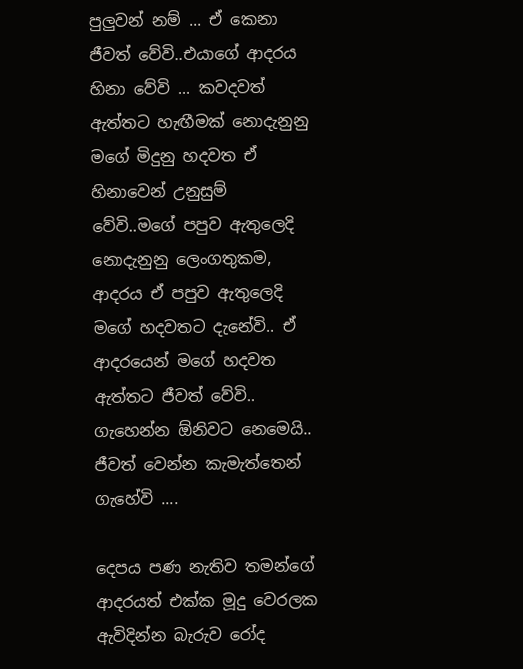පුලුවන් නම් ... ඒ කෙනා ජීවත් වේවි..එයාගේ ආදරය හිනා වේවි ... කවදවත් ඇත්තට හැඟීමක් නොදැනුනු මගේ මිදුනු හදවත ඒ හිනාවෙන් උනුසුම් වේවි..මගේ පපුව ඇතුලෙදි නොදැනුනු ලෙංගතුකම, ආදරය ඒ පපුව ඇතුලෙදි මගේ හදවතට දැනේවි.. ඒ ආදරයෙන් මගේ හදවත ඇත්තට ජීවත් වේවි.. ගැහෙන්න ඕනිවට නෙමෙයි.. ජීවත් වෙන්න කැමැත්තෙන් ගැහේවි ....

දෙපය පණ නැතිව තමන්ගේ ආදරයත් එක්ක මූදු වෙරලක ඇවිදින්න බැරුව රෝද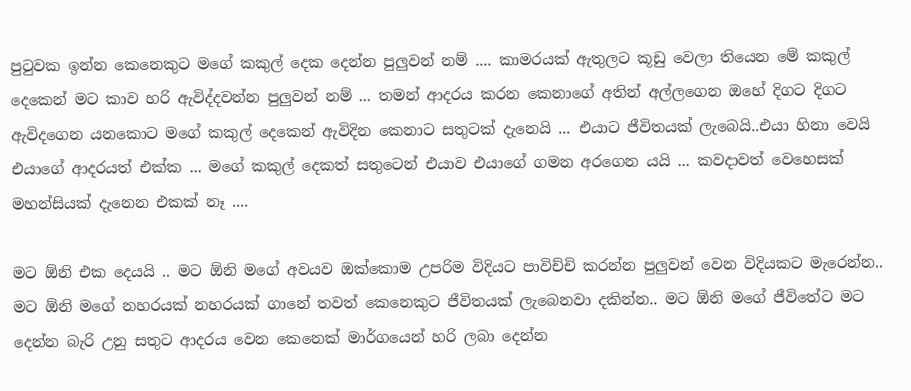පුටුවක ඉන්න කෙනෙකුට මගේ කකුල් දෙක දෙන්න පුලුවන් නම් .... කාමරයක් ඇතුලට කූඩු වෙලා තියෙන මේ කකුල් දෙකෙන් මට කාව හරි ඇවිද්දවන්න පුලුවන් නම් ... තමන් ආදරය කරන කෙනාගේ අතින් අල්ලගෙන ඔහේ දිගට දිගට ඇවිදගෙන යනකොට මගේ කකුල් දෙකෙන් ඇවිදින කෙනාට සතුටක් දැනෙයි ... එයාට ජීවිතයක් ලැබෙයි..එයා හිනා වෙයි එයාගේ ආදරයත් එක්ක ... මගේ කකුල් දෙකත් සතුටෙන් එයාව එයාගේ ගමන අරගෙන යයි ... කවදාවත් වෙහෙසක් මහන්සියක් දැනෙන එකක් නෑ ....

මට ඕනි එක දෙයයි .. මට ඕනි මගේ අවයව ඔක්කොම උපරිම විදියට පාවිච්චි කරන්න පුලුවන් වෙන විදියකට මැරෙන්න.. මට ඕනි මගේ නහරයක් නහරයක් ගානේ තවත් කෙනෙකුට ජීවිතයක් ලැබෙනවා දකින්න.. මට ඕනි මගේ ජීවිතේට මට දෙන්න බැරි උනු සතුට ආදරය වෙන කෙනෙක් මාර්ගයෙන් හරි ලබා දෙන්න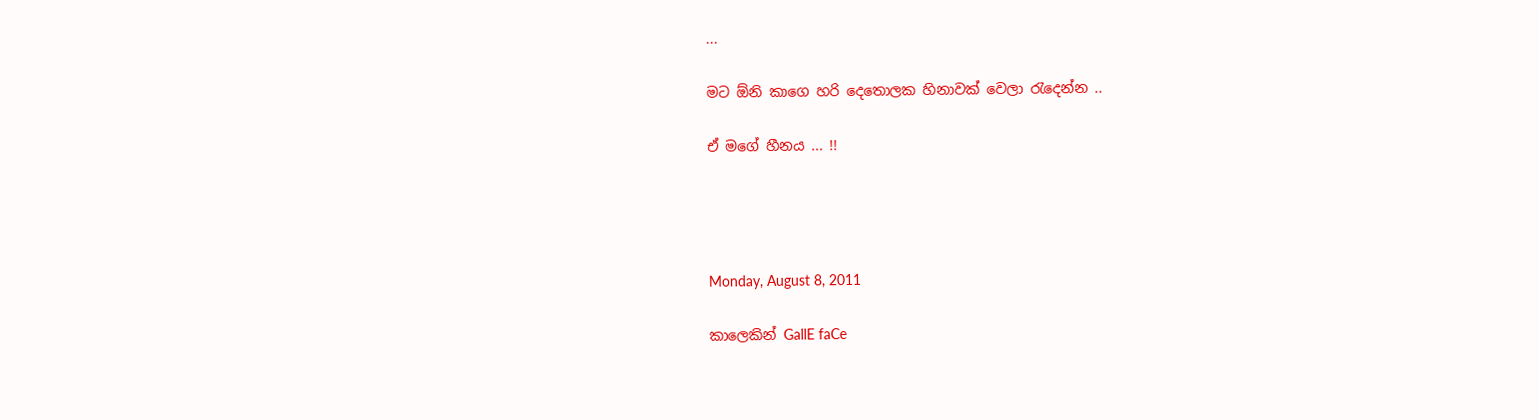...

මට ඕනි කාගෙ හරි දෙතොලක හිනාවක් වෙලා රැදෙන්න ..

ඒ මගේ හීනය ... !!




Monday, August 8, 2011

කාලෙකින් GallE faCe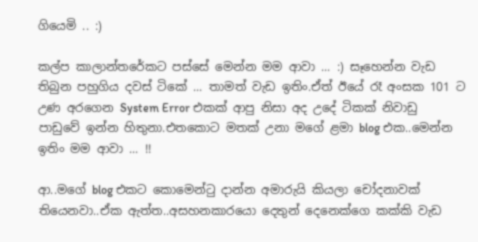ගියෙමි .. :)

කල්ප කාලාන්තරේකට පස්සේ මෙන්න මම ආවා ... :) සෑහෙන්න වැඩ තිබුන පහුගිය දවස් ටිකේ ... තාමත් වැඩ ඉතිං.ඒත් ඊයේ රෑ අංසක 101 ට උණ අරගෙන System Error එකක් ආපු නිසා අද උදේ ටිකක් නිවාඩු පාඩුවේ ඉන්න හිතුනා.එතකොට මතක් උනා මගේ ළමා blog එක..මෙන්න ඉතිං මම ආවා ... !!

ආ..මගේ blog එකට කොමෙන්ටු දාන්න අමාරුයි කියලා චෝදනාවක් තියෙනවා..ඒක ඇත්ත..අසහනකාරයො දෙතුන් දෙනෙක්ගෙ කක්කි වැඩ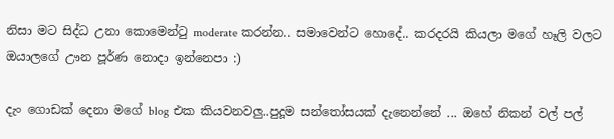නිසා මට සිද්ධ උනා කොමෙන්ටු moderate කරන්න.. සමාවෙන්ට හොදේ.. කරදරයි කියලා මගේ හෑලි වලට ඔයාලගේ ඌන පූර්ණ නොදා ඉන්නෙපා :)

දැං ගොඩක් දෙනා මගේ blog එක කියවනවලු..පුදූම සන්තෝසයක් දැනෙන්නේ ... ඔහේ නිකන් වල් පල්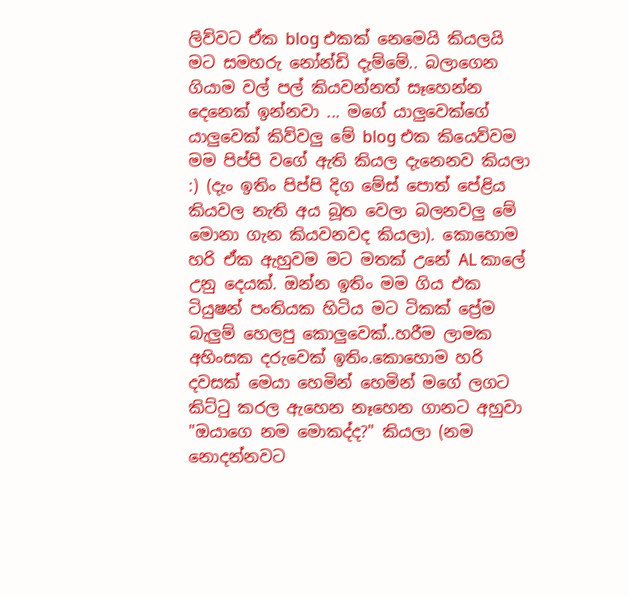ලිව්වට ඒක blog එකක් නෙමෙයි කියලයි මට සමහරු නෝන්ඩි දැම්මේ.. බලාගෙන ගියාම වල් පල් කියවන්නත් සෑහෙන්න දෙනෙක් ඉන්නවා ... මගේ යාලුවෙක්ගේ යාලුවෙක් කිව්වලු මේ blog එක කියෙව්වම මම පිප්පි වගේ ඇති කියල දැනෙනව කියලා :) (දැං ඉතිං පිප්පි දිග මේස් පොත් පේළිය කියවල නැති අය බූත වෙලා බලනවලු මේ මොනා ගැන කියවනවද කියලා). කොහොම හරි ඒක ඇහුවම මට මතක් උනේ AL කාලේ උනු දෙයක්. ඔන්න ඉතිං මම ගිය එක ටියුෂන් පංතියක හිටිය මට ටිකක් ප්‍රේම බැලුම් හෙලපු කොලුවෙක්..හරීම ලාමක අහිංසක දරුවෙක් ඉතිං.කොහොම හරි දවසක් මෙයා හෙමින් හෙමින් මගේ ලගට කිට්ටු කරල ඇහෙන නෑහෙන ගානට අහුවා "ඔයාගෙ නම මොකද්ද?" කියලා (නම නොදන්නවට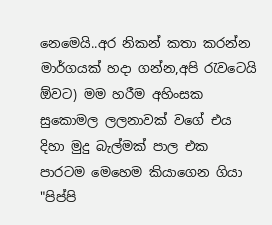නෙමෙයි..අර නිකන් කතා කරන්න මාර්ගයක් හදා ගන්න,අපි රැවටෙයි ඕවට) මම හරීම අහිංසක සුකොමල ලලනාවක් වගේ එය දිහා මුදු බැල්මක් පාල එක පාරටම මෙහෙම කියාගෙන ගියා "පිප්පි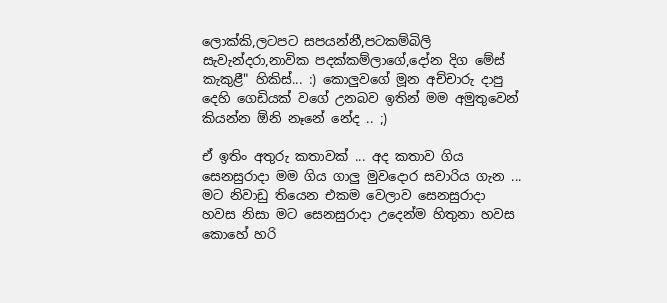ලොක්කි,ලටපට සපයන්නී,පටකම්බිලි සැවැන්දරා,නාවික පදක්කම්ලාගේ,දෝන දිග මේස් කැකුළී" හිකිස්... :) කොලුවගේ මූන අච්චාරු දාපු දෙහි ගෙඩියක් වගේ උනබව ඉතින් මම අමුතුවෙන් කියන්න ඕනි නෑනේ නේද .. ;)

ඒ ඉතිං අතුරු කතාවක් ... අද කතාව ගිය සෙනසුරාදා මම ගිය ගාලු මුවදොර සවාරිය ගැන ... මට නිවාඩු තියෙන එකම වෙලාව සෙනසුරාදා හවස නිසා මට සෙනසුරාදා උදෙන්ම හිතුනා හවස කොහේ හරි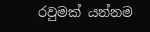රවුමක් යන්නම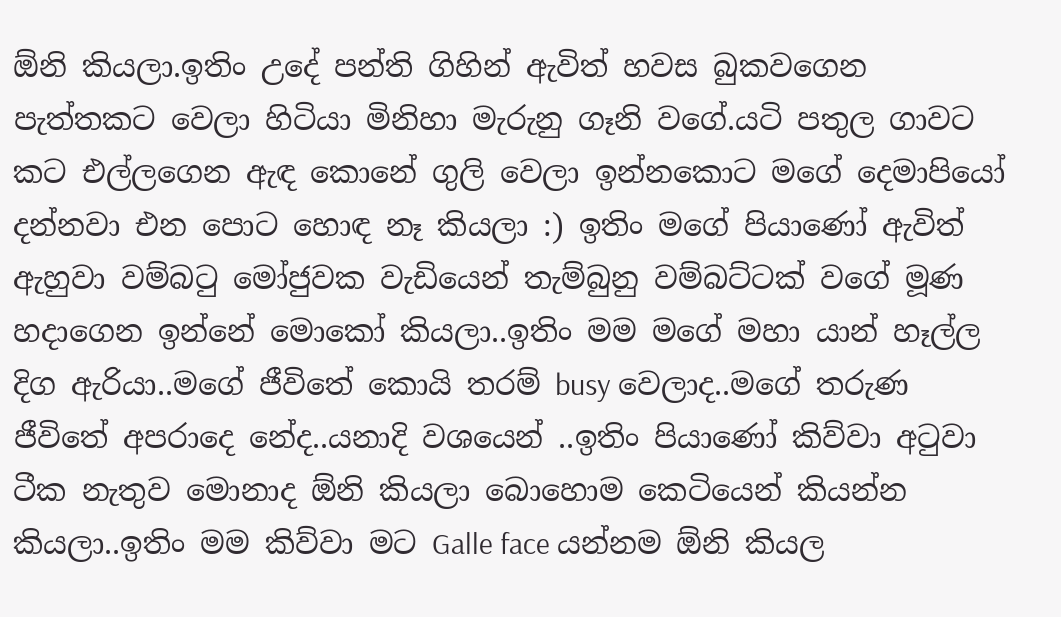ඕනි කියලා.ඉතිං උදේ පන්ති ගිහින් ඇවිත් හවස බුකවගෙන පැත්තකට වෙලා හිටියා මිනිහා මැරුනු ගෑනි වගේ.යටි පතුල ගාවට කට එල්ලගෙන ඇඳ කොනේ ගුලි වෙලා ඉන්නකොට මගේ දෙමාපියෝ දන්නවා එන පොට හොඳ නෑ කියලා :) ඉතිං මගේ පියාණෝ ඇවිත් ඇහුවා වම්බටු මෝජුවක වැඩියෙන් තැම්බුනු වම්බට්ටක් වගේ මූණ හදාගෙන ඉන්නේ මොකෝ කියලා..ඉතිං මම මගේ මහා යාන් හෑල්ල දිග ඇරියා..මගේ ජීවිතේ කොයි තරම් busy වෙලාද..මගේ තරුණ ජීවිතේ අපරාදෙ නේද..යනාදි වශයෙන් ..ඉතිං පියාණෝ කිව්වා අටුවා ටීක නැතුව මොනාද ඕනි කියලා බොහොම කෙටියෙන් කියන්න කියලා..ඉතිං මම කිව්වා මට Galle face යන්නම ඕනි කියල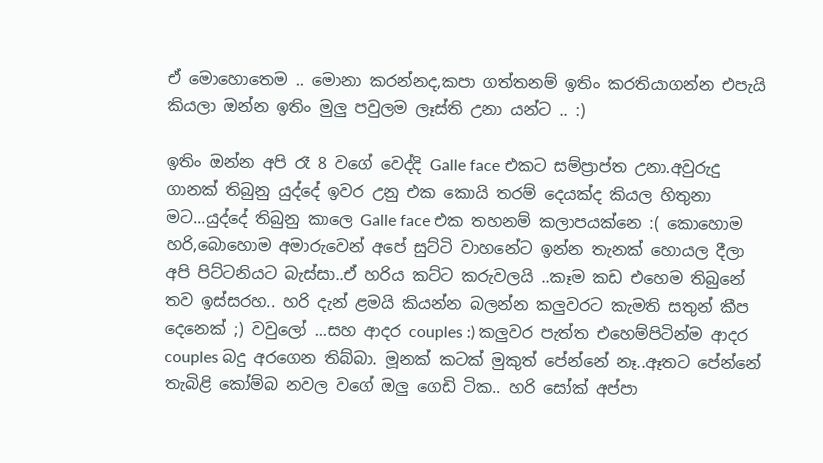ඒ මොහොතෙම .. මොනා කරන්නද,කපා ගත්තනම් ඉතිං කරතියාගන්න එපැයි කියලා ඔන්න ඉතිං මුලු පවුලම ලෑස්ති උනා යන්ට .. :)

ඉතිං ඔන්න අපි රෑ 8 වගේ වෙද්දි Galle face එකට සම්ප්‍රාප්ත උනා.අවුරුදු ගානක් තිබුනු යුද්දේ ඉවර උනු එක කොයි තරම් දෙයක්ද කියල හිතුනා මට...යුද්දේ තිබුනු කාලෙ Galle face එක තහනම් කලාපයක්නෙ :( කොහොම හරි,බොහොම අමාරුවෙන් අපේ සුට්ටි වාහනේට ඉන්න තැනක් හොයල දීලා අපි පිට්ටනියට බැස්සා..ඒ හරිය කට්ට කරුවලයි ..කෑම කඩ එහෙම තිබුනේ තව ඉස්සරහ.. හරි දැන් ළමයි කියන්න බලන්න කලුවරට කැමති සතුන් කීප දෙනෙක් ;) වවුලෝ ...සහ ආදර couples :) කලුවර පැත්ත එහෙම්පිටින්ම ආදර couples බදු අරගෙන තිබ්බා. මූනක් කටක් මුකුත් පේන්නේ නෑ..ඈතට පේන්නේ තැබිළි කෝම්බ නවල වගේ ඔලු ගෙඩි ටික.. හරි සෝක් අප්පා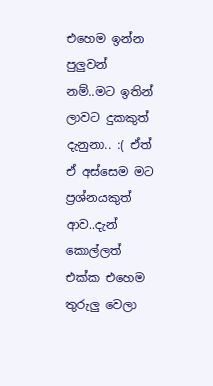එහෙම ඉන්න පුලුවන් නම්..මට ඉතින් ලාවට දුකකුත් දැනුනා.. :( ඒත් ඒ අස්සෙම මට ප්‍රශ්නයකුත් ආව..දැන් කොල්ලත් එක්ක එහෙම තුරුලු වෙලා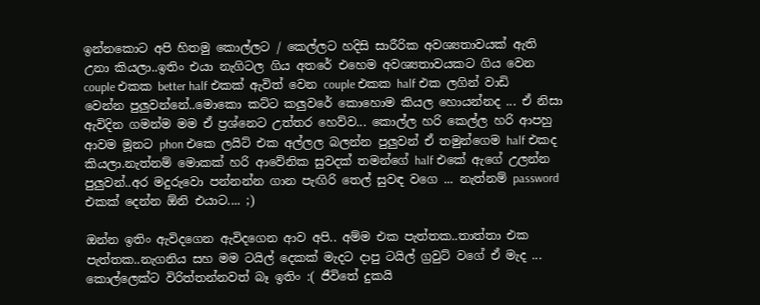ඉන්නකොට අපි හිතමු කොල්ලට / කෙල්ලට හදිසි සාරීරික අවශ්‍යතාවයක් ඇති උනා කියලා..ඉතිං එයා නැගිටල ගිය අතරේ එහෙම අවශ්‍යතාවයකට ගිය වෙන couple එකක better half එකක් ඇවිත් වෙන couple එකක half එක ලගින් වාඩි වෙන්න පුලුවන්නේ..මොකො කට්ට කලුවරේ කොහොම කියල හොයන්නද ... ඒ නිසා ඇවිදින ගමන්ම මම ඒ ප්‍රශ්නෙට උත්තර හෙව්ව... කොල්ල හරි කෙල්ල හරි ආපහු ආවම මූනට phon එකෙ ලයිට් එක අල්ලල බලන්න පුලුවන් ඒ තමුන්ගෙම half එකද කියලා.නැත්නම් මොකක් හරි ආවේනික සුවදක් තමන්ගේ half එකේ ඇගේ උලන්න පුලුවන්..අර මදුරුවො පන්නන්න ගාන පැඟිරි තෙල් සුවඳ වගෙ ... නැත්නම් password එකක් දෙන්න ඕනි එයාට.... ;)

ඔන්න ඉතිං ඇවිදගෙන ඇවිදගෙන ආව අපි.. අම්ම එක පැත්තක..තාත්තා එක පැත්තක..නැගනිය සහ මම ටයිල් දෙකක් මැදට දාපු ටයිල් ග්‍රවුට් වගේ ඒ මැද ... කොල්ලෙක්ට විරිත්තන්නවත් බෑ ඉතිං :( ජීවිතේ දුකයි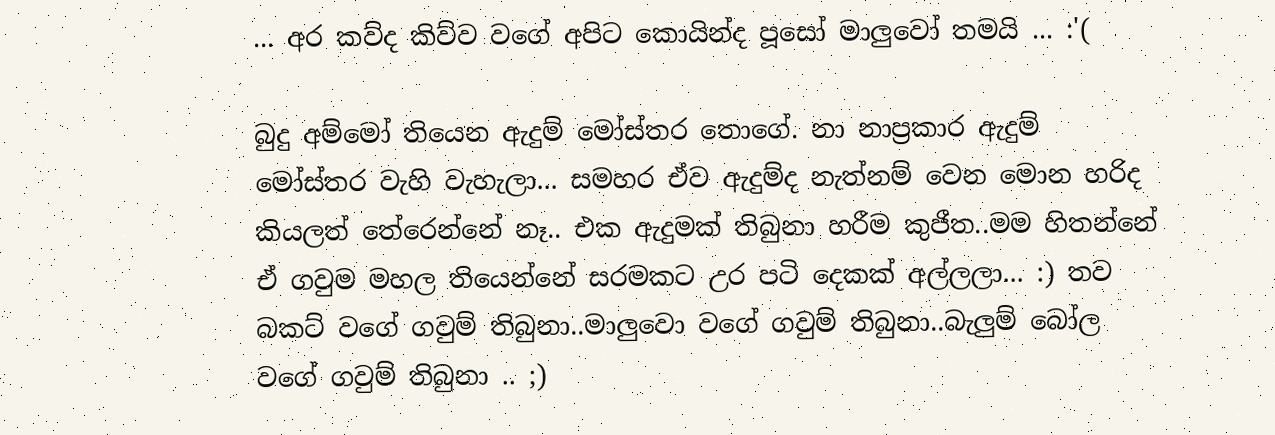... අර කව්ද කිව්ව වගේ අපිට කොයින්ද පූසෝ මාලුවෝ තමයි ... :'(

බුදු අම්මෝ තියෙන ඇදුම් මෝස්තර තොගේ. නා නාප්‍රකාර ඇදුම් මෝස්තර වැහි වැහැලා... සමහර ඒව ඇදුම්ද නැත්නම් වෙන මොන හරිද කියලත් තේරෙන්නේ නෑ.. එක ඇදුමක් තිබුනා හරීම කුජීත..මම හිතන්නේ ඒ ගවුම මහල තියෙන්නේ සරමකට උර පටි දෙකක් අල්ලලා... :) තව බකට් වගේ ගවුම් තිබුනා..මාලුවො වගේ ගවුම් තිබුනා..බැලුම් බෝල වගේ ගවුම් තිබුනා .. ;)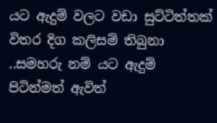යට ඇදුම් වලට වඩා සුට්ටිත්තක් විතර දිග කලිසම් තිබුනා ..සමහරු නම් යට ඇදුම් පිටින්මත් ඇවිත්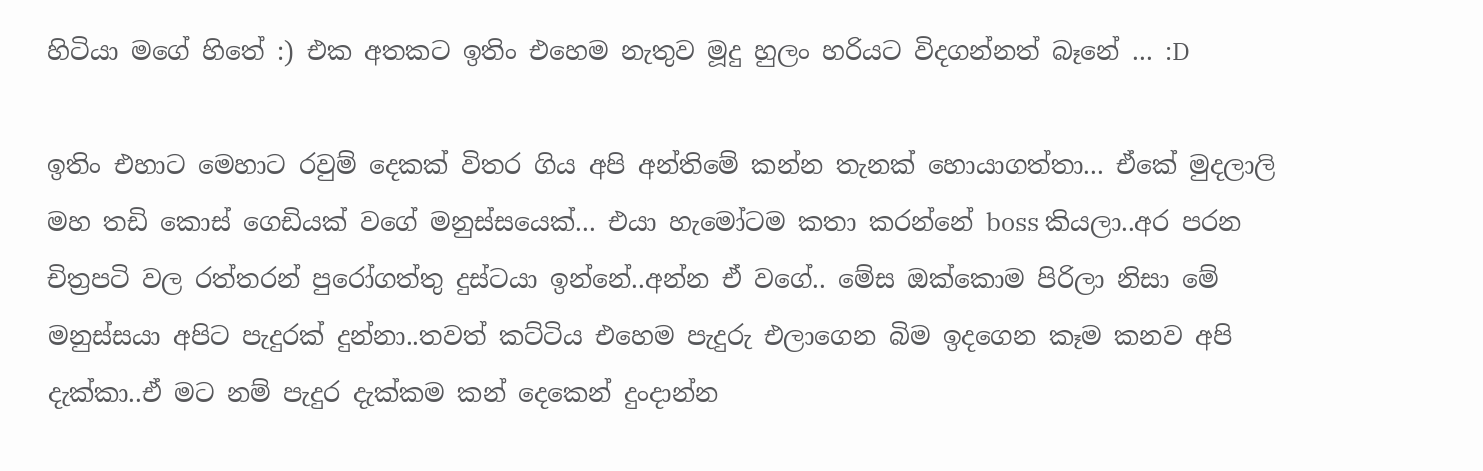හිටියා මගේ හිතේ :) එක අතකට ඉතිං එහෙම නැතුව මූදු හුලං හරියට විදගන්නත් බෑනේ ... :D

ඉතිං එහාට මෙහාට රවුම් දෙකක් විතර ගිය අපි අන්තිමේ කන්න තැනක් හොයාගත්තා... ඒකේ මුදලාලි මහ තඩි කොස් ගෙඩියක් වගේ මනුස්සයෙක්... එයා හැමෝටම කතා කරන්නේ boss කියලා..අර පරන චිත්‍රපටි වල රත්තරන් පුරෝගත්තු දුස්ටයා ඉන්නේ..අන්න ඒ වගේ.. මේස ඔක්කොම පිරිලා නිසා මේ මනුස්සයා අපිට පැදුරක් දුන්නා..තවත් කට්ටිය එහෙම පැදුරු එලාගෙන බිම ඉදගෙන කෑම කනව අපි දැක්කා..ඒ මට නම් පැදුර දැක්කම කන් දෙකෙන් දුංදාන්න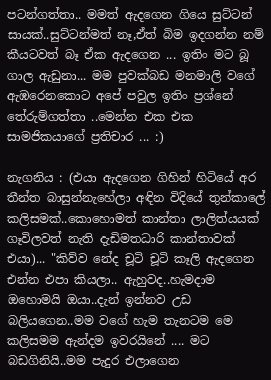පටන්ගත්තා.. මමත් ඇදගෙන ගියෙ සුට්ටන් සායක්..සුට්ටන්මත් නෑ,ඒත් බිම ඉදගන්න නම් කීයටවත් බෑ ඒක ඇදගෙන ... ඉතිං මට බූ ගාල ඇඩුනා... මම පුවක්බඩ මනමාලි වගේ ඇඹරෙනකොට අපේ පවුල ඉතිං ප්‍රශ්නේ තේරුම්ගත්තා ..මෙන්න එක එක සාමජිකයාගේ ප්‍රතිචාර ... :)

නැගනිය : (එයා ඇදගෙන ගිහින් හිටියේ අර තීන්ත බාසුන්නැහේලා අඳින විදියේ තුන්කාලේ කලිසමක්..කොහොමත් කාන්තා ලාලිත්යයක් ගෑවිලවත් නැති දැඩිමතධාරි කාන්තාවක් එයා)... "කිව්ව නේද චූටි චූටි කෑලි ඇදගෙන එන්න එපා කියලා.. ඇහුවද..හැමදාම ඔහොමයි ඔයා..දැන් ඉන්නව උඩ බලියගෙන..මම වගේ හැම තැනටම මෙ කලිසමම ඇන්දම ඉවරයිනේ .... මට බඩගිනියි..මම පැදුර එලාගෙන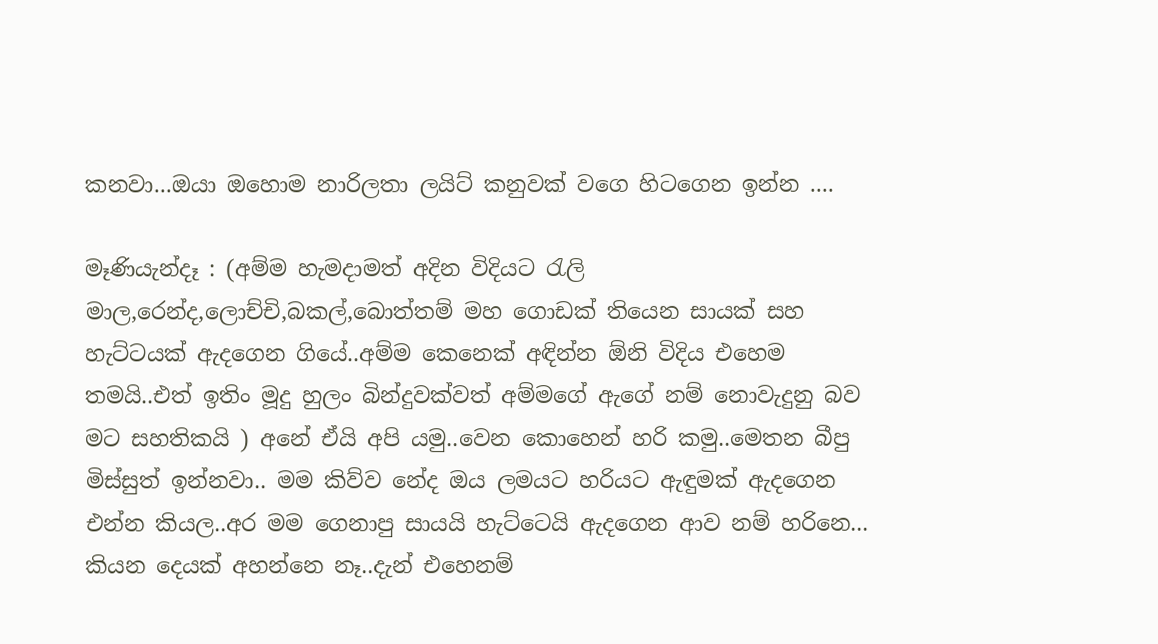කනවා...ඔයා ඔහොම නාරිලතා ල‍යිට් කනුවක් වගෙ හිටගෙන ඉන්න ....

මෑණියැන්දෑ : (අම්ම හැමදාමත් අදින විදියට රැලි මාල,රෙන්ද,ලොච්චි,බකල්,බොත්තම් මහ ගොඩක් තියෙන සායක් සහ හැට්ටයක් ඇදගෙන ගියේ..අම්ම කෙනෙක් අඳින්න ඕනි විදිය එහෙම තමයි..එත් ඉතිං මූදු හුලං බින්දුවක්වත් අම්මගේ ඇගේ නම් නොවැදුනු බව මට සහතිකයි ) අනේ ඒයි අපි යමු..වෙන කොහෙන් හරි කමු..මෙතන බීපු මිස්සුත් ඉන්නවා.. මම කිව්ව නේද ඔය ලමයට හරියට ඇඳුමක් ඇදගෙන එන්න කියල..අර මම ගෙනාපු සායයි හැට්ටෙයි ඇදගෙන ආව නම් හරිනෙ... කියන දෙයක් අහන්නෙ නෑ..දැන් එහෙනම්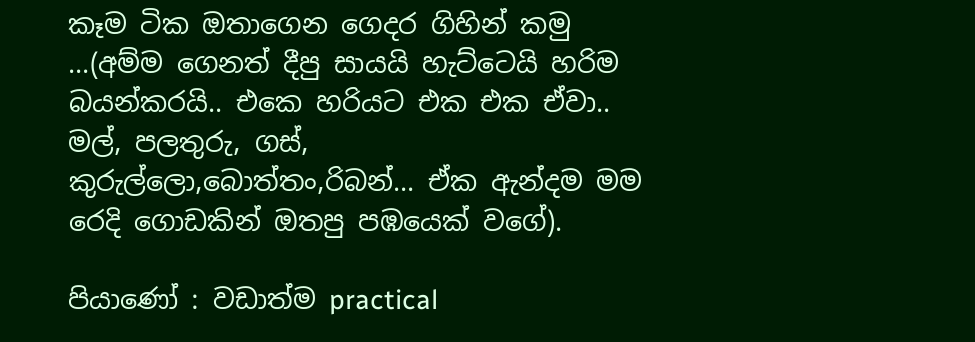කෑම ටික ඔතාගෙන ගෙදර ගිහින් කමු ...(අම්ම ගෙනත් දීපු සායයි හැට්ටෙයි හරිම බයන්කරයි.. එකෙ හරියට එක එක ඒවා.. මල්, පලතුරු, ගස්, කුරුල්ලො,බොත්තං,රිබන්... ඒක ඇන්දම මම රෙදි ගොඩකින් ඔතපු පඹයෙක් වගේ).

පියාණෝ : වඩාත්ම practical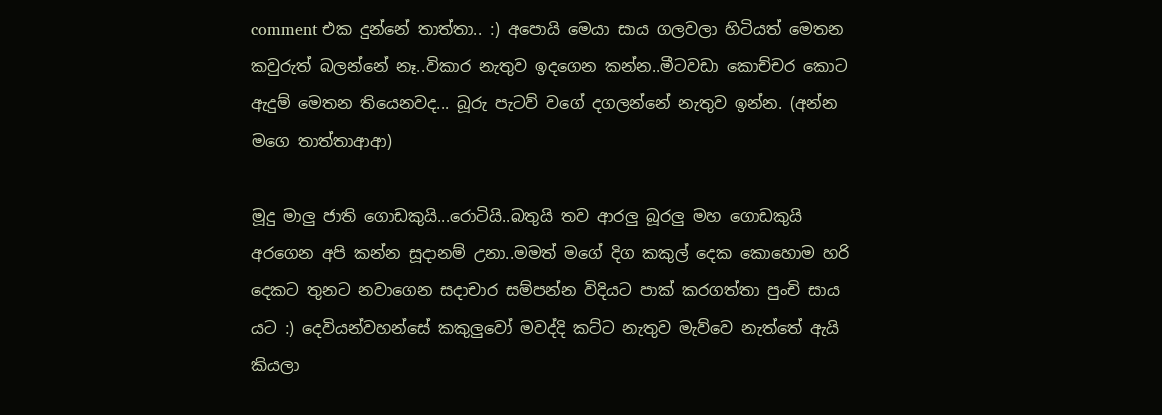comment එක දුන්නේ තාත්තා.. :) අපොයි මෙයා සාය ගලවලා හිටියත් මෙතන කවුරුත් බලන්නේ නෑ..විකාර නැතුව ඉදගෙන කන්න..මීටවඩා කොච්චර කොට ඇදුම් මෙතන තියෙනවද... බූරු පැටව් වගේ දගලන්නේ නැතුව ඉන්න. (අන්න මගෙ තාත්තාආආ)

මූදු මාලු ජාති ගොඩකුයි...රොටියි..බතුයි තව ආරලු බූරලු මහ ගොඩකුයි අරගෙන අපි කන්න සූදානම් උනා..මමත් මගේ දිග කකුල් දෙක කොහොම හරි දෙකට තුනට නවාගෙන සදාචාර සම්පන්න විදියට පාක් කරගත්තා පුංචි සාය යට :) දෙවියන්වහන්සේ කකුලුවෝ මවද්දි කට්ට නැතුව මැව්වෙ නැත්තේ ඇයි කියලා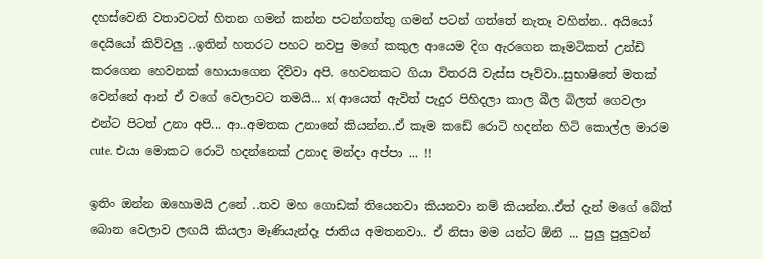දහස්වෙනි වතාවටත් හිතන ගමන් කන්න පටන්ගත්තු ගමන් පටන් ගත්තේ නැතෑ වහින්න.. අයියෝ දෙයියෝ කිව්වලු ..ඉතින් හතරට පහට නවපු මගේ කකුල ආයෙම දිග ඇරගෙන කෑමටිකත් උන්ඩි කරගෙන හෙවනක් හොයාගෙන දිව්වා අපි. හෙවනකට ගියා විතරයි වැස්ස පෑව්වා..සුභාෂිතේ මතක් වෙන්නේ ආන් ඒ වගේ වෙලාවට තමයි... x( ආයෙත් ඇවිත් පැදුර පිහිදලා කාල බීල බිලත් ගෙවලා එන්ට පිටත් උනා අපි... ආ..අමතක උනානේ කියන්න..ඒ කෑම කඩේ රොටි හදන්න හිටි කොල්ල මාරම cute. එයා මොකට රොටි හදන්නෙක් උනාද මන්දා අප්පා ... !!

ඉතිං ඔන්න ඔහොමයි උනේ ..තව මහ ගොඩක් තියෙනවා කියනවා නම් කියන්න..ඒත් දැන් මගේ බේත් බොන වෙලාව ලඟයි කියලා මෑණියැන්දෑ ජාතිය අමතනවා.. ඒ නිසා මම යන්ට ඕනි ... පුලු පුලුවන්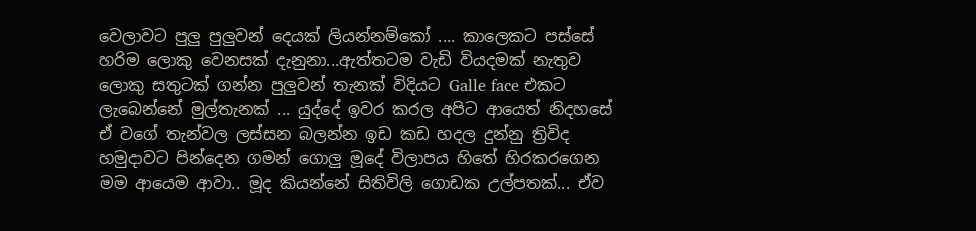වෙලාවට පුලු පුලුවන් දෙයක් ලියන්නම්කෝ .... කාලෙකට පස්සේ හරිම ලොකු වෙනසක් දැනුනා...ඇත්තටම වැඩි වියදමක් නැතුව ලොකු සතුටක් ගන්න පුලුවන් තැනක් විදියට Galle face එකට ලැබෙන්නේ මුල්තැනක් ... යුද්දේ ඉවර කරල අපිට ආයෙත් නිදහසේ ඒ වගේ තැන්වල ලස්සන බලන්න ඉඩ කඩ හදල දුන්නු ත්‍රිවිද හමුදාවට පින්දෙන ගමන් ගොලු මූදේ විලාපය හිතේ හිරකරගෙන මම ආයෙම ආවා.. මූද කියන්නේ සිතිවිලි ගොඩක උල්පතක්... ඒව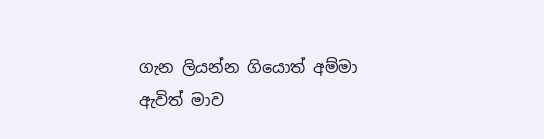ගැන ලියන්න ගියොත් අම්මා ඇවිත් මාව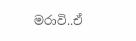මරාවි..ඒ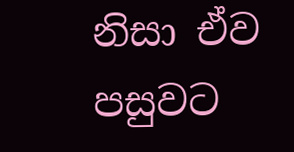නිසා ඒව පසුවට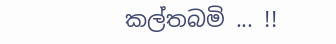කල්තබමි ... !!